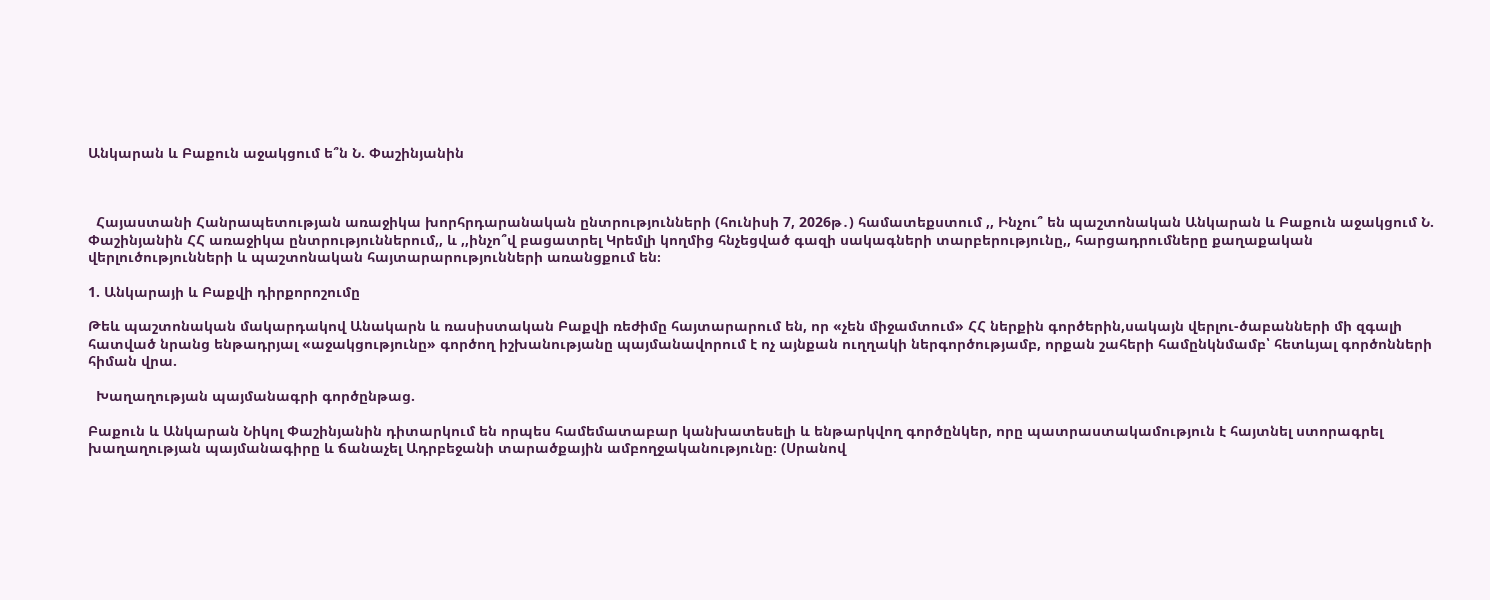Անկարան և Բաքուն աջակցում ե՞ն Ն. Փաշինյանին



  Հայաստանի Հանրապետության առաջիկա խորհրդարանական ընտրությունների (հունիսի 7, 2026թ․) համատեքստում ,, Ինչու՞ են պաշտոնական Անկարան և Բաքուն աջակցում Ն. Փաշինյանին ՀՀ առաջիկա ընտրություններում,, և ,,ինչո՞վ բացատրել Կրեմլի կողմից հնչեցված գազի սակագների տարբերությունը,, հարցադրումները քաղաքական վերլուծությունների և պաշտոնական հայտարարությունների առանցքում են։

1. Անկարայի և Բաքվի դիրքորոշումը

Թեև պաշտոնական մակարդակով Անակարն և ռասիստական Բաքվի ռեժիմը հայտարարում են, որ «չեն միջամտում» ՀՀ ներքին գործերին,սակայն վերլու-ծաբանների մի զգալի հատված նրանց ենթադրյալ «աջակցությունը» գործող իշխանությանը պայմանավորում է ոչ այնքան ուղղակի ներգործությամբ, որքան շահերի համընկնմամբ՝ հետևյալ գործոնների հիման վրա.

  Խաղաղության պայմանագրի գործընթաց.

Բաքուն և Անկարան Նիկոլ Փաշինյանին դիտարկում են որպես համեմատաբար կանխատեսելի և ենթարկվող գործընկեր, որը պատրաստակամություն է հայտնել ստորագրել խաղաղության պայմանագիրը և ճանաչել Ադրբեջանի տարածքային ամբողջականությունը։ (Սրանով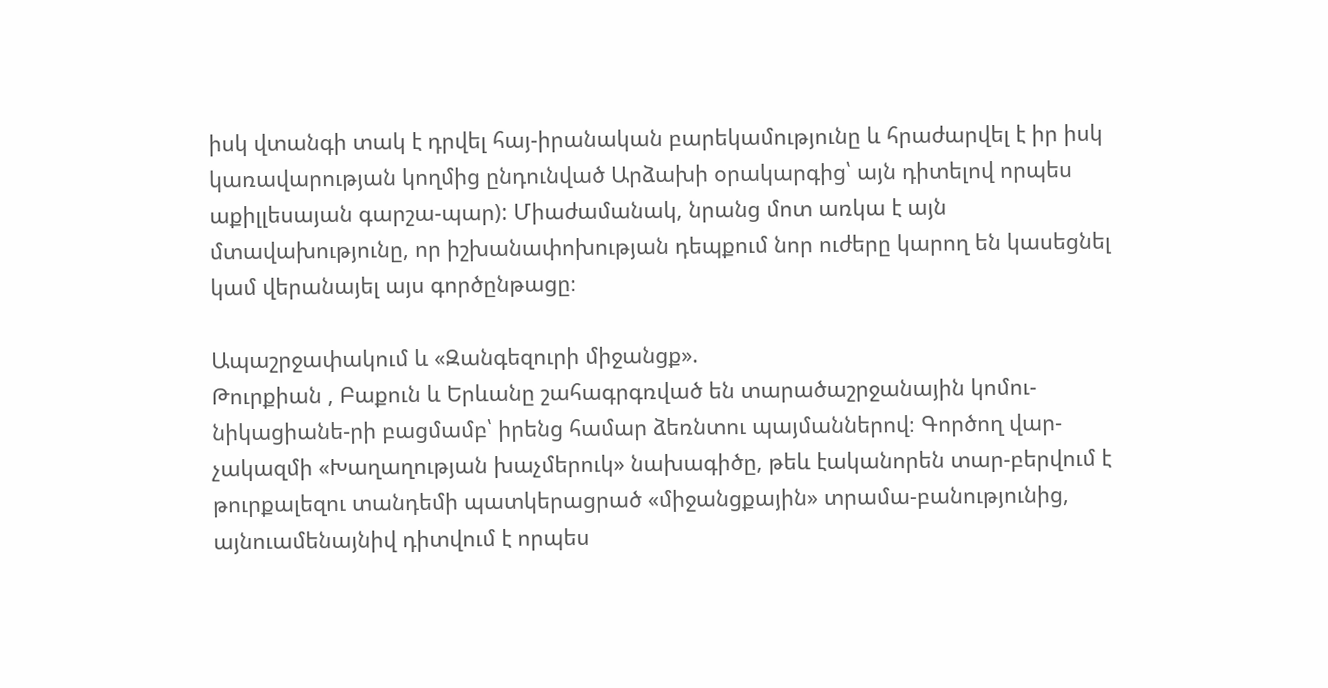իսկ վտանգի տակ է դրվել հայ-իրանական բարեկամությունը և հրաժարվել է իր իսկ կառավարության կողմից ընդունված Արձախի օրակարգից՝ այն դիտելով որպես աքիլլեսայան գարշա-պար): Միաժամանակ, նրանց մոտ առկա է այն մտավախությունը, որ իշխանափոխության դեպքում նոր ուժերը կարող են կասեցնել կամ վերանայել այս գործընթացը։

Ապաշրջափակում և «Զանգեզուրի միջանցք».
Թուրքիան , Բաքուն և Երևանը շահագրգռված են տարածաշրջանային կոմու-նիկացիանե-րի բացմամբ՝ իրենց համար ձեռնտու պայմաններով։ Գործող վար-չակազմի «Խաղաղության խաչմերուկ» նախագիծը, թեև էականորեն տար-բերվում է թուրքալեզու տանդեմի պատկերացրած «միջանցքային» տրամա-բանությունից, այնուամենայնիվ դիտվում է որպես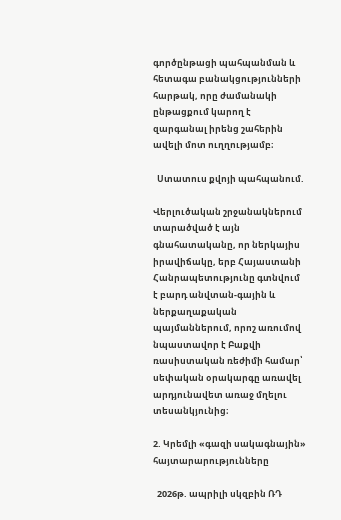գործընթացի պահպանման և հետագա բանակցությունների հարթակ, որը ժամանակի ընթացքում կարող է զարգանալ իրենց շահերին ավելի մոտ ուղղությամբ։

  Ստատուս քվոյի պահպանում.

Վերլուծական շրջանակներում տարածված է այն գնահատականը, որ ներկայիս իրավիճակը, երբ Հայաստանի Հանրապետությունը գտնվում է բարդ անվտան-գային և ներքաղաքական պայմաններում, որոշ առումով նպաստավոր է Բաքվի ռասիստական ռեժիմի համար՝ սեփական օրակարգը առավել արդյունավետ առաջ մղելու տեսանկյունից։

2. Կրեմլի «գազի սակագնային» հայտարարությունները

  2026թ. ապրիլի սկզբին ՌԴ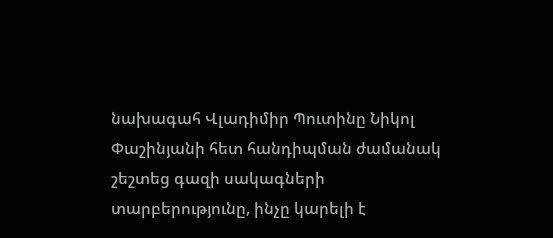նախագահ Վլադիմիր Պուտինը Նիկոլ Փաշինյանի հետ հանդիպման ժամանակ շեշտեց գազի սակագների տարբերությունը, ինչը կարելի է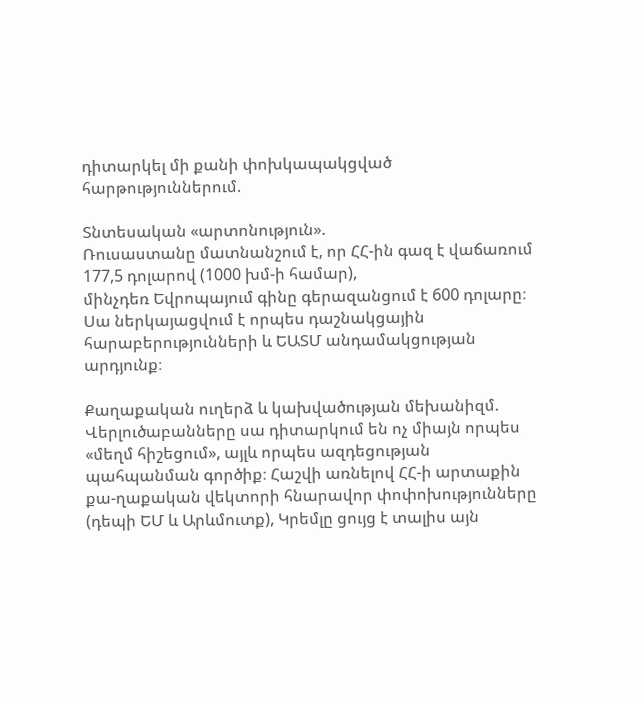դիտարկել մի քանի փոխկապակցված հարթություններում.

Տնտեսական «արտոնություն».
Ռուսաստանը մատնանշում է, որ ՀՀ-ին գազ է վաճառում 177,5 դոլարով (1000 խմ-ի համար),
մինչդեռ Եվրոպայում գինը գերազանցում է 600 դոլարը։ Սա ներկայացվում է որպես դաշնակցային հարաբերությունների և ԵԱՏՄ անդամակցության արդյունք։

Քաղաքական ուղերձ և կախվածության մեխանիզմ.
Վերլուծաբանները սա դիտարկում են ոչ միայն որպես «մեղմ հիշեցում», այլև որպես ազդեցության պահպանման գործիք։ Հաշվի առնելով ՀՀ-ի արտաքին քա-ղաքական վեկտորի հնարավոր փոփոխությունները (դեպի ԵՄ և Արևմուտք), Կրեմլը ցույց է տալիս այն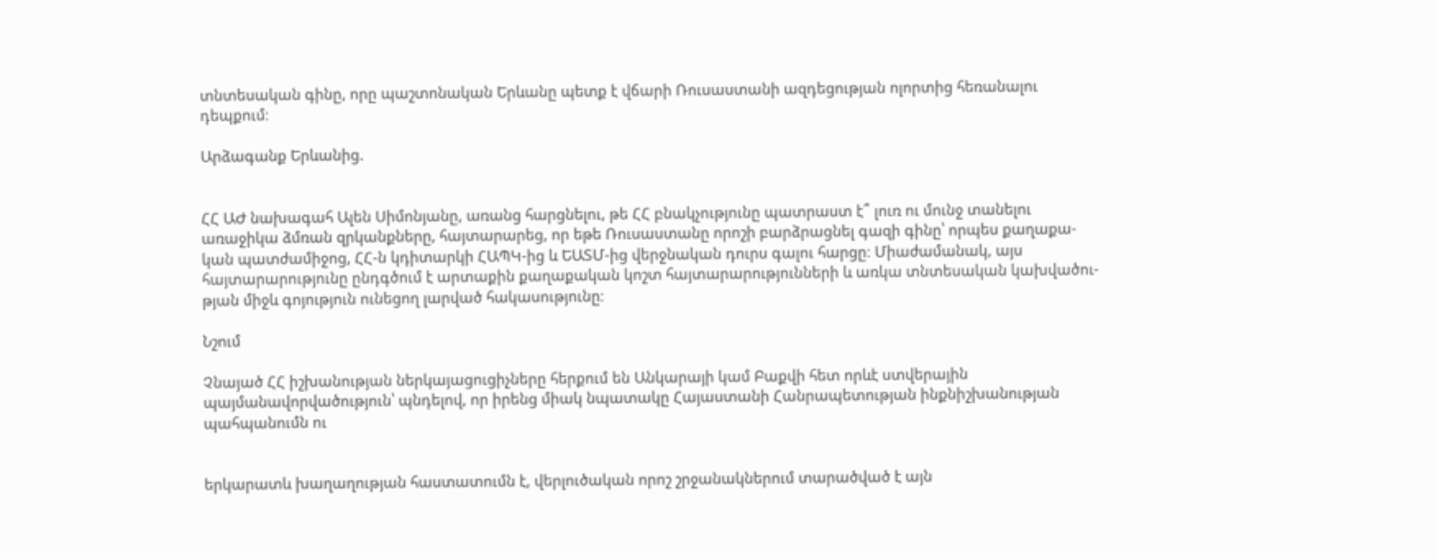տնտեսական գինը, որը պաշտոնական Երևանը պետք է վճարի Ռուսաստանի ազդեցության ոլորտից հեռանալու դեպքում։

Արձագանք Երևանից.


ՀՀ ԱԺ նախագահ Ալեն Սիմոնյանը, առանց հարցնելու, թե ՀՀ բնակչությունը պատրաստ է՞ լուռ ու մունջ տանելու առաջիկա ձմռան զրկանքները, հայտարարեց, որ եթե Ռուսաստանը որոշի բարձրացնել գազի գինը՝ որպես քաղաքա-կան պատժամիջոց, ՀՀ-ն կդիտարկի ՀԱՊԿ-ից և ԵԱՏՄ-ից վերջնական դուրս գալու հարցը։ Միաժամանակ, այս հայտարարությունը ընդգծում է արտաքին քաղաքական կոշտ հայտարարությունների և առկա տնտեսական կախվածու-թյան միջև գոյություն ունեցող լարված հակասությունը։

Նշում

Չնայած ՀՀ իշխանության ներկայացուցիչները հերքում են Անկարայի կամ Բաքվի հետ որևէ ստվերային պայմանավորվածություն՝ պնդելով, որ իրենց միակ նպատակը Հայաստանի Հանրապետության ինքնիշխանության պահպանումն ու


երկարատև խաղաղության հաստատումն է, վերլուծական որոշ շրջանակներում տարածված է այն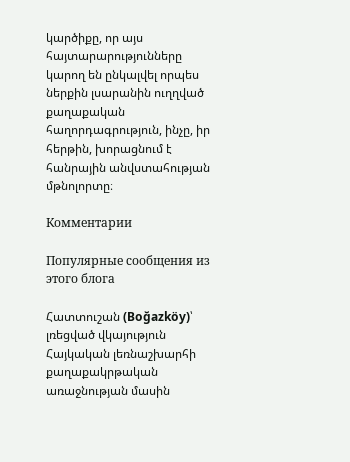կարծիքը, որ այս հայտարարությունները կարող են ընկալվել որպես ներքին լսարանին ուղղված քաղաքական հաղորդագրություն, ինչը, իր հերթին, խորացնում է հանրային անվստահության մթնոլորտը։

Комментарии

Популярные сообщения из этого блога

Հատտուշան (Boğazköy)՝ լռեցված վկայություն Հայկական լեռնաշխարհի քաղաքակրթական առաջնության մասին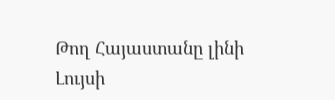Թող Հայաստանը լինի Լույսի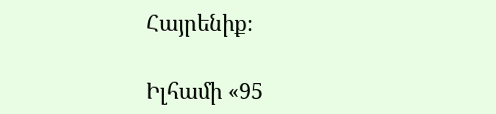Հայրենիք։

Իլհամի «95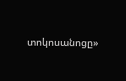տոկոսանոցը»